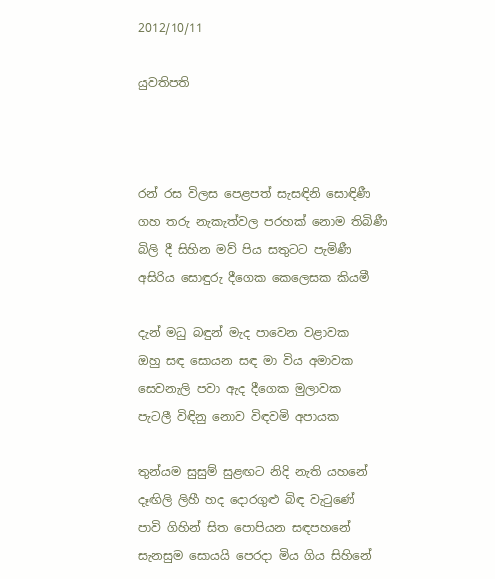2012/10/11

යුවතිපති



රන් රස විලස පෙළපත් සැසඳිනි සොඳිණී
ගහ තරු නැකැත්වල පරහක් නොම තිබිණී
බිලි දී සිහින මව් පිය සතුටට පැමිණී
අසිරිය සොඳුරු දීගෙක කෙලෙසක කියමී

දැන් මධු බඳුන් මැද පාවෙන වළාවක
ඔහු සඳ සොයන සඳ මා විය අමාවක
සෙවනැලි පවා ඇද දීගෙක මුලාවක
පැටලී විඳිනු නොව විඳවමි අපායක

තුන්යම සුසුම් සුළඟට නිදි නැති යහනේ
දෑඟිලි ලිහී හද දොරගුළු බිඳ වැටුණේ
පාවි ගිහින් සිත පොපියන සඳපහනේ
සැනසුම සොයයි පෙරදා මිය ගිය සිහිනේ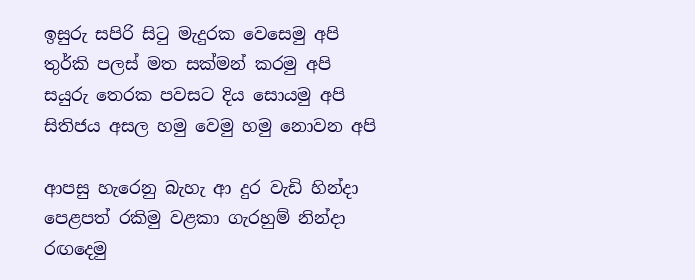ඉසුරු සපිරි සිටු මැදුරක වෙසෙමු අපි
තුර්කි පලස් මත සක්මන් කරමු අපි
සයුරු තෙරක පවසට දිය සොයමු අපි
සිතිජය අසල හමු වෙමු හමු නොවන අපි

ආපසු හැරෙනු බැහැ ආ දුර වැඩි හින්දා
පෙළපත් රකිමු වළකා ගැරහුම් නින්දා
රඟදෙමු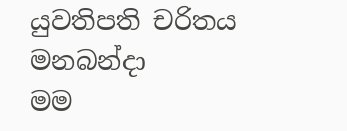යුවතිපති චරිතය මනබන්දා
මම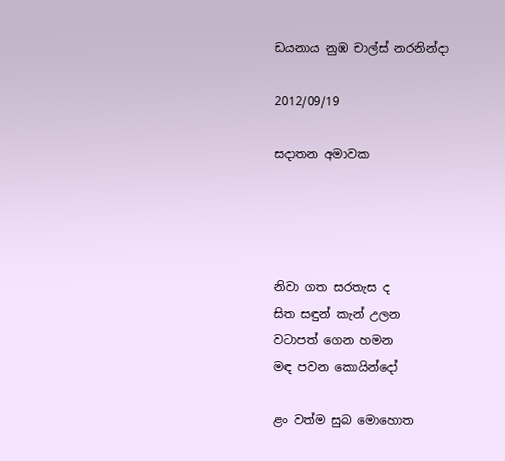ඩයනාය නුඹ චාල්ස් නරනින්දා

2012/09/19

සදාතන අමාවක




නිවා ගත සරතැස ද
සිත සඳුන් කැන් උලන
වටාපත් ගෙන හමන
මඳ පවන කොයින්දෝ

ළං වත්ම සුබ මොහොත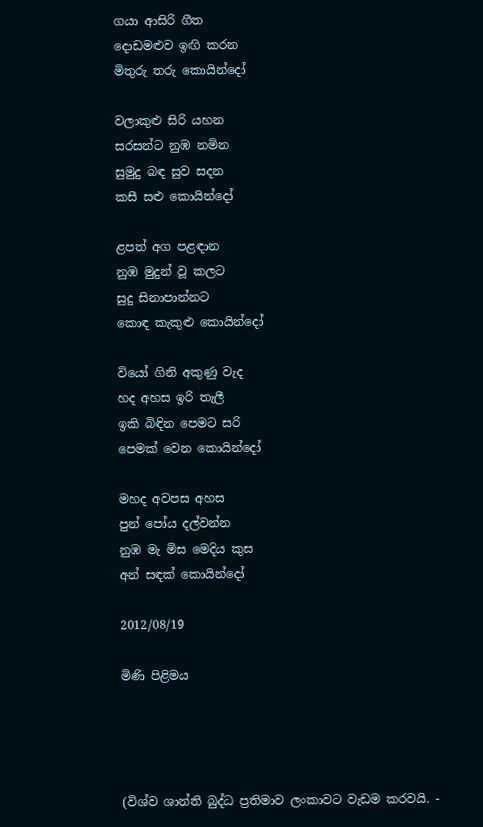ගයා ආසිරි ගීත
දොඩමළුව ඉඟි කරන
මිතුරු තරු කොයින්දෝ

වලාකුළු සිරි යහන
සරසන්ට නුඹ නමින
සුමුදු බඳ සුව සදන
කසී සළු කොයින්දෝ

ළපත් අග පළඳාන
නුඹ මුදුන් වූ කලට
සුදු සිනාපාන්නට
කොඳ කැකුළු කොයින්දෝ

වියෝ ගිනි අකුණු වැද
හද අහස ඉරි තැලී
ඉකි බිඳින පෙමට සරි
පෙමක් වෙන කොයින්දෝ

මහද අවපස අහස
පුන් පෝය දල්වන්න
නුඹ මැ මිස මෙදිය කුස
අන් සඳක් කොයින්දෝ

2012/08/19

මිණි පිළිමය




(විශ්ව ශාන්ති බුද්ධ ප්‍රතිමාව ලංකාවට වැඩම කරවයි. -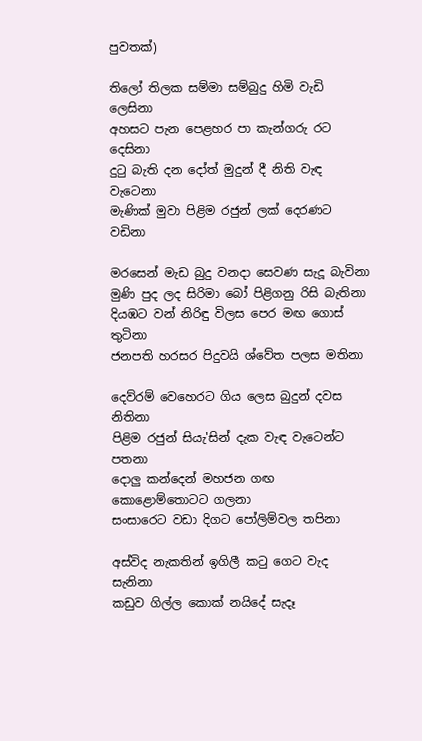පුවතක්)

තිලෝ තිලක සම්මා සම්බුදු හිමි වැඩි ලෙසිනා
අහසට පැන පෙළහර පා කැන්ගරු රට දෙසිනා
දුටු බැති දන දෝත් මුදුන් දී නිති වැඳ වැටෙනා
මැණික් මුවා පිළිම රජුන් ලක් දෙරණට වඩිනා

මරසෙන් මැඩ බුදු වනදා සෙවණ සැදූ බැවිනා
මුණි පුද ලද සිරිමා බෝ පිළිගනු රිසි බැතිනා
දියඹට වන් නිරිඳු විලස පෙර මඟ ගොස් තුටිනා
ජනපති හරසර පිදුවයි ශ්වේත පලස මතිනා

දෙව්රම් වෙහෙරට ගිය ලෙස බුදුන් දවස නිතිනා
පිළිම රජුන් සියැ'සින් දැක වැඳ වැටෙන්ට පතනා
දොලු කන්දෙන් මහජන ගඟ කොළොම්තොටට ගලනා
සංසාරෙට වඩා දිගට පෝලිම්වල තපිනා

අස්විද නැකතින් ඉගිලී කටු ගෙට වැද සැනිනා
කඩුව ගිල්ල කොක් නයිදේ සැදෑ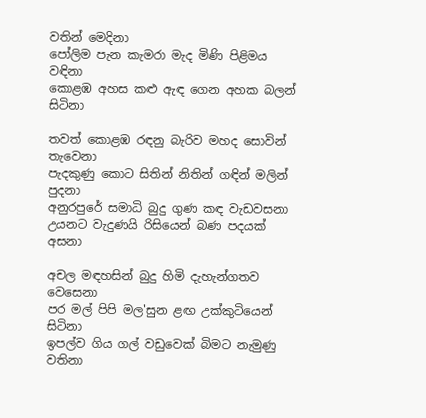වතින් මෙදිනා
පෝලිම පැන කැමරා මැද මිණි පිළිමය වඳිනා
කොළඹ අහස කළු ඇඳ ගෙන අහක බලන් සිටිනා

තවත් කොළඹ රඳනු බැරිව මහද සොවින් තැවෙනා
පැදකුණු කොට සිතින් නිතින් ගඳින් මලින් පුදනා
අනුරපුරේ සමාධි බුදු ගුණ කඳ වැඩවසනා
උයනට වැදුණයි රිසියෙන් බණ පදයක් අසනා

අචල මඳහසින් බුදු හිමි දැහැන්ගතව වෙසෙනා
පර මල් පිපි මල'සුන ළඟ උක්කුටියෙන් සිටිනා
ඉපල්ව ගිය ගල් වඩුවෙක් බිමට නැමුණු වතිනා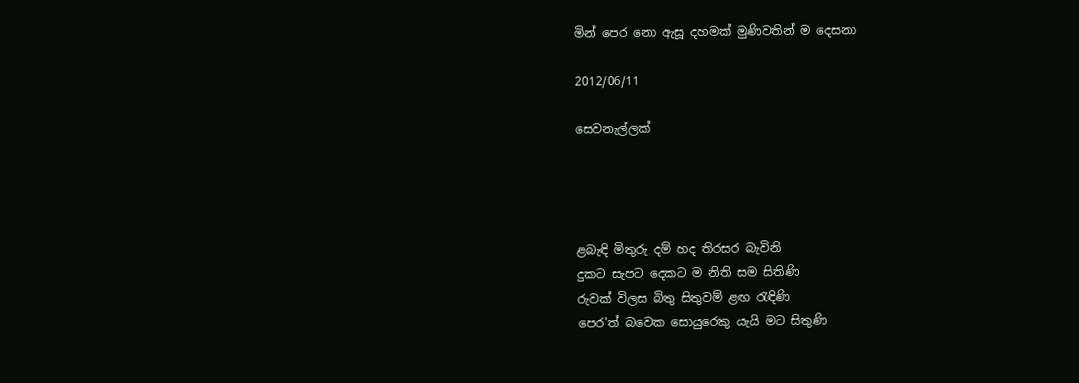මින් පෙර නො ඇසූ දහමක් මුණිවතින් ම දෙසනා

2012/06/11

සෙවනැල්ලක්




ළබැඳි මිතුරු දම් හද තිරසර බැවිනි
දුකට සැපට දෙකට ම නිති සම සිතිණි
රුවක් විලස බිතු සිතුවම් ළඟ රැඳිණි
පෙර'ත් බවෙක සොයුරෙකු යැයි මට සිතුණි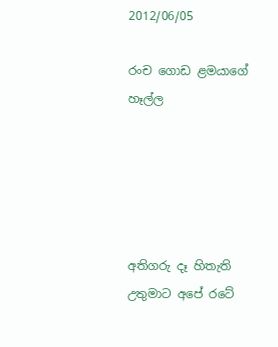2012/06/05

රංච ගොඩ ළමයාගේ හෑල්ල





අතිගරු දෑ හිතැති උතුමාට අපේ රටේ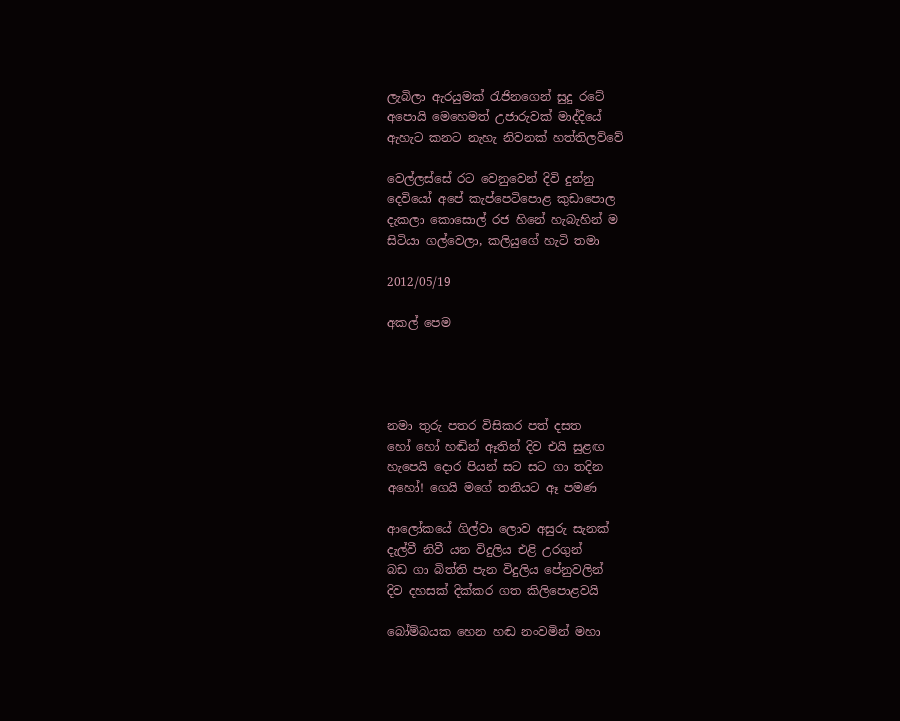ලැබිලා ඇරයුමක් රැජිනගෙන් සුදු රටේ
අපොයි මෙහෙමත් උජාරුවක් මාද්දියේ
ඇහැට කනට නැහැ නිවනක් හත්තිලව්වේ

වෙල්ලස්සේ රට වෙනුවෙන් දිවි දුන්නු
දෙවියෝ අපේ කැප්පෙටිපොළ කුඩාපොල
දැකලා කොසොල් රජ හිනේ හැබැහින් ම
සිටියා ගල්වෙලා, කලියුගේ හැටි තමා

2012/05/19

අකල් පෙම




නමා තුරු පතර විසිකර පත් දසත
හෝ හෝ හඬින් ඈතින් දිව එයි සුළඟ
හැපෙයි දොර පියන් සට සට ගා තදින
අහෝ! ගෙයි මගේ තනියට ඈ පමණ

ආලෝකයේ ගිල්වා ලොව අසුරු සැනක්
දැල්වී නිවී යන විදුලිය එළි උරගුන්
බඩ ගා බිත්ති පැන විදුලිය පේනුවලින්
දිව දහසක් දික්කර ගත කිලිපොළවයි

බෝම්බයක හෙන හඬ නංවමින් මහා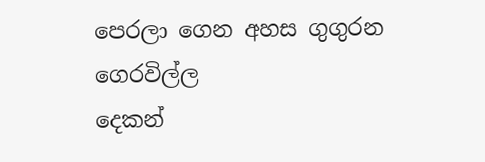පෙරලා ගෙන අහස ගුගුරන ගෙරවිල්ල
දෙකන්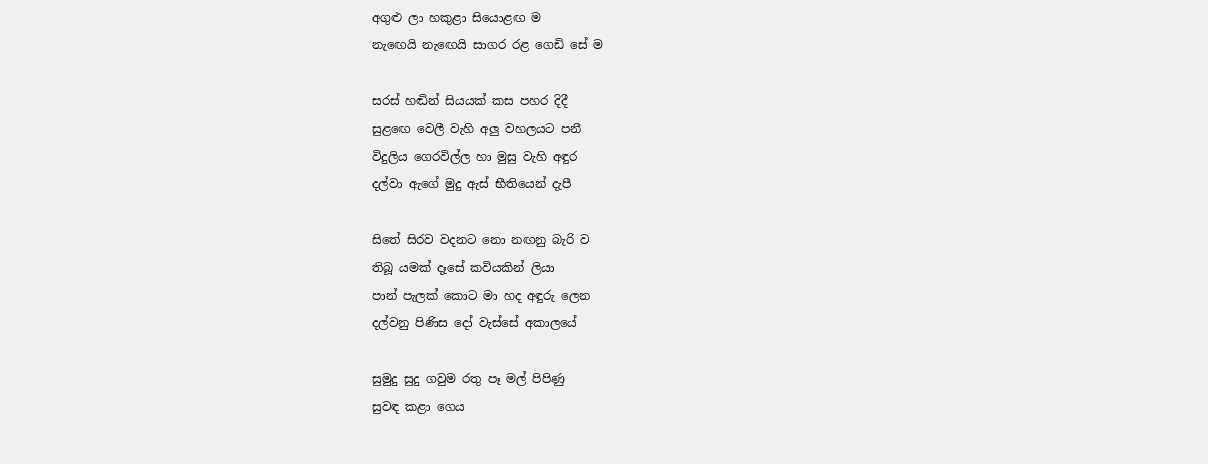අගුළු ලා හකුළා සියොළඟ ම
නැඟෙයි නැඟෙයි සාගර රළ ගෙඩි සේ ම

සරස් හඬින් සියයක් කස පහර දිදී
සුළඟෙ වෙලී වැහි අලු වහලයට පනී
විදුලිය ගෙරවිල්ල හා මුසු වැහි අඳුර
දල්වා ඇගේ මුදු ඇස් භීතියෙන් දැපී

සිතේ සිරව වදනට නො නඟනු බැරි ව
තිබූ යමක් දෑසේ කවියකින් ලියා
පාන් පැලක් කොට මා හද අඳුරු ලෙන
දල්වනු පිණිස දෝ වැස්සේ අකාලයේ

සුමුදු සුදු ගවුම රතු පෑ මල් පිපිණු
සුවඳ කළා ගෙය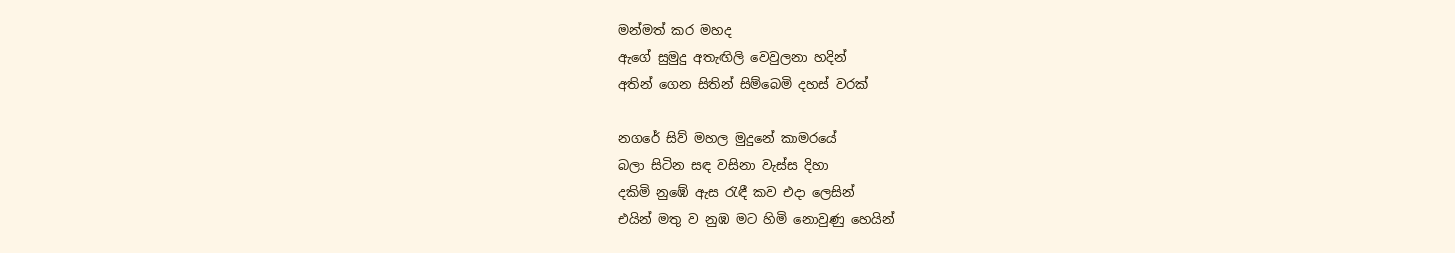මන්මත් කර මහද
ඇගේ සුමුදු අතැඟිලි වෙවුලනා හදින්
අතින් ගෙන සිතින් සිම්බෙමි දහස් වරක්

නගරේ සිව් මහල මුදුනේ කාමරයේ
බලා සිටින සඳ වසිනා වැස්ස දිහා
දකිමි නුඹේ ඇස රැඳී කව එදා ලෙසින්
එයින් මතු ව නුඹ මට හිමි නොවුණු හෙයින්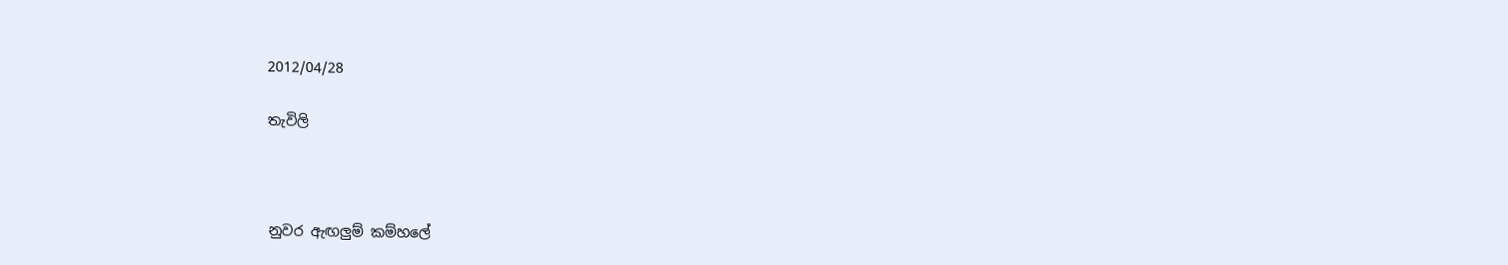2012/04/28

තැවිලි



නුවර ඇඟලුම් කම්හලේ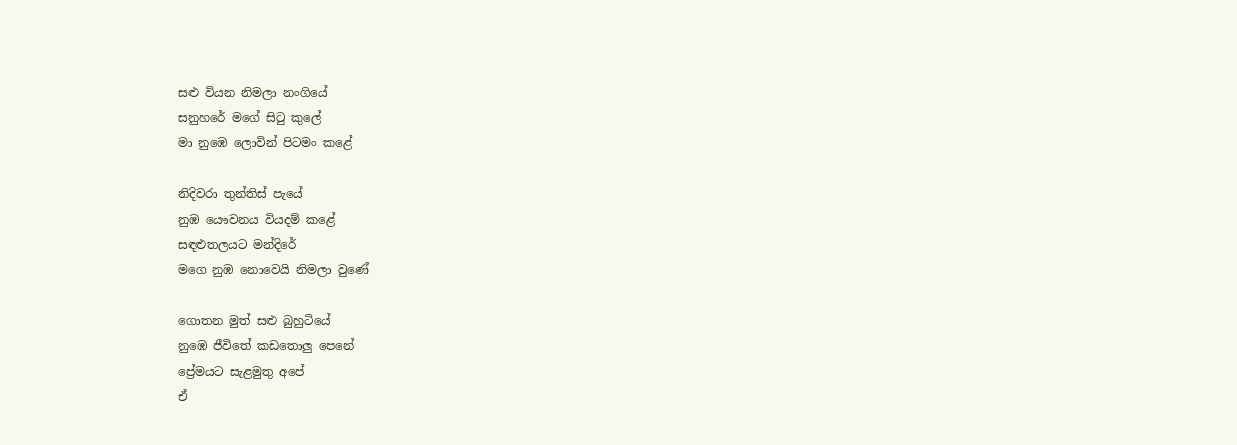සළු වියන නිමලා නංගියේ
සනුහරේ මගේ සිටු කුලේ
මා නුඹෙ ලොවින් පිටමං කළේ

නිදිවරා තුන්තිස් පැයේ
නුඹ යෞවනය වියදම් කළේ
සඳළුතලයට මන්දිරේ
මගෙ නුඹ නොවෙයි නිමලා වුණේ

ගොතන මුත් සළු බුහුටියේ
නුඹෙ ජීවිතේ කඩතොලු පෙනේ
ප්‍රේමයට සැළමුතු අපේ
ඒ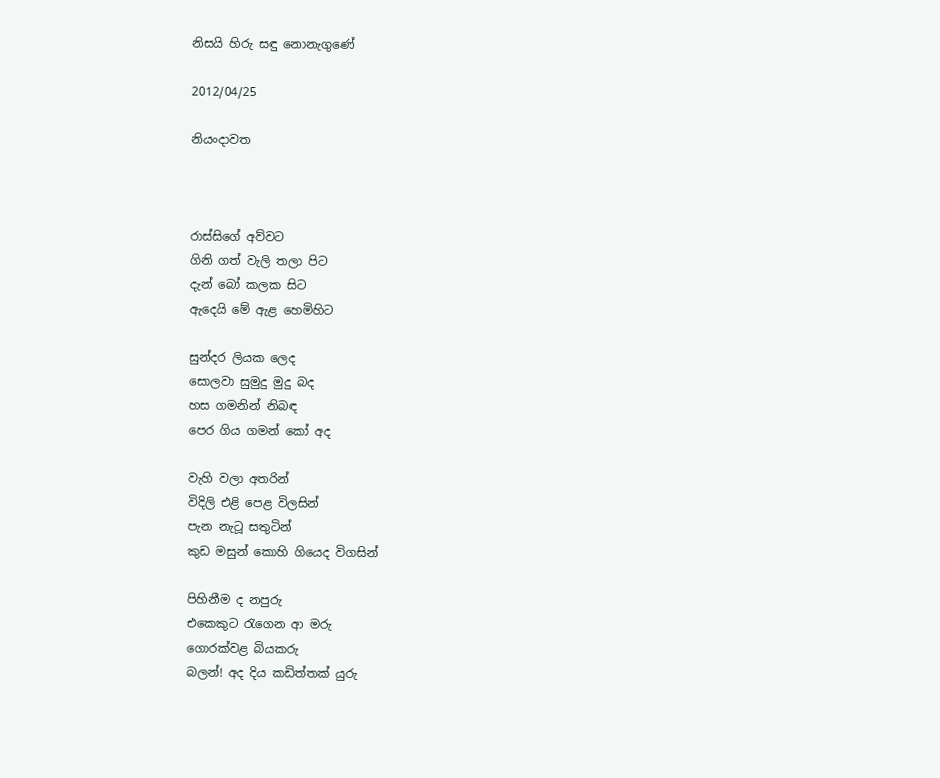නිසයි හිරු සඳු නොනැගුණේ

2012/04/25

නියංදාවත



රාස්සිගේ අව්වට
ගිනි ගත් වැලි තලා පිට
දැන් බෝ කලක සිට
ඇදෙයි මේ ඇළ හෙමිහිට

සුන්දර ලියක ලෙද
සොලවා සුමුදු මුදු බද
හස ගමනින් නිබඳ
පෙර ගිය ගමන් කෝ අද

වැහි වලා අතරින්
විදිලි එළි පෙළ විලසින්
පැන නැටූ සතුටින්
කුඩ මසුන් කොහි ගියෙද විගසින්

පිහිනීම ද නපුරු
එකෙකුට රැගෙන ආ මරු
ගොරක්වළ බියකරු
බලන්! අද දිය කඩිත්තක් යුරු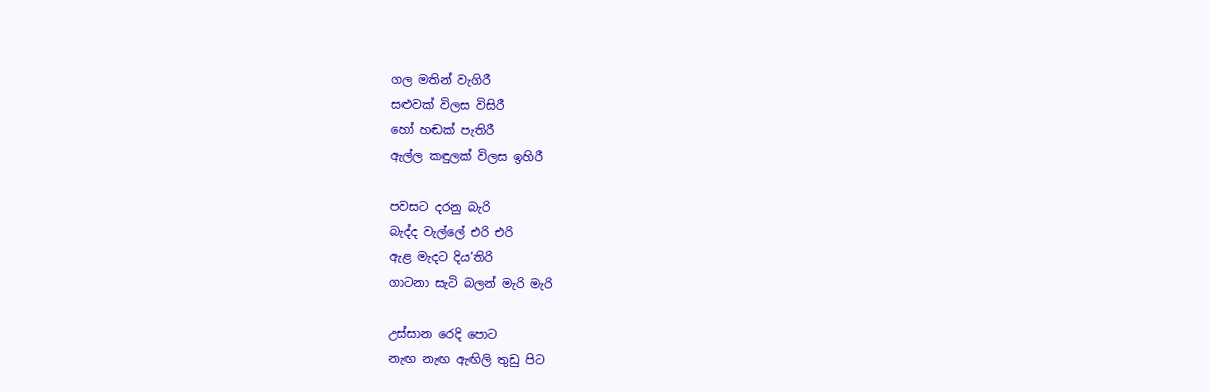ගල මතින් වැගිරී
සළුවක් විලස විසිරී
හෝ හඬක් පැතිරී
ඇල්ල කඳුලක් විලස ඉහිරී

පවසට දරනු බැරි
බැද්ද වැල්ලේ එරි එරි
ඇළ මැදට දිය’තිරි
ගාටනා සැටි බලන් මැරි මැරි

උස්සාන රෙදි පොට
නැඟ නැඟ ඇඟිලි තුඩු පිට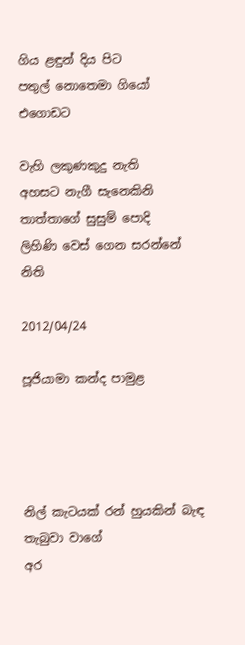ගිය ළඳුන් දිය පිට
පතුල් නොතෙමා ගියෝ එගොඩට

වැහි ලකුණකුදු නැති
අහසට නැගී සැනෙකිනි
තාත්තාගේ සුසුම් පොදි
ලිහිණි වෙස් ගෙන සරන්නේ නිති

2012/04/24

පූජියාමා කන්ද පාමුළ




නිල් කැටයක් රන් හුයකින් බැඳ තැබුවා වාගේ
අර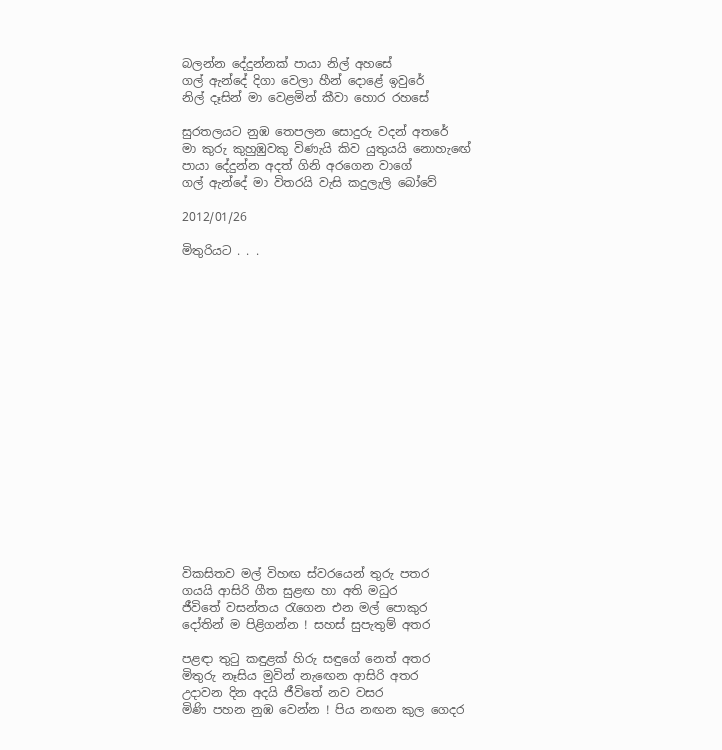බලන්න දේදුන්නක් පායා නිල් අහසේ
ගල් ඇන්දේ දිගා වෙලා හීන් දොළේ ඉවුරේ
නිල් දෑසින් මා වෙළමින් කීවා හොර රහසේ

සුරතලයට නුඹ තෙපලන සොදුරු වදන් අතරේ
මා කුරු කුහුඹුවකු විණැයි කිව යුතුයයි නොහැඟේ
පායා දේදුන්න අදත් ගිනි අරගෙන වාගේ
ගල් ඇන්දේ මා විතරයි වැසි කදුලැලි බෝවේ

2012/01/26

මිතුරියට . . .


















විකසිතව මල් විහඟ ස්වරයෙන් තුරු පතර
ගයයි ආසිරි ගීත සුළඟ හා අති මධුර
ජීවිතේ වසන්තය රැගෙන එන මල් පොකුර
දෝතින් ම පිළිගන්න ! සහස් සුපැතුම් අතර

පළඳා තුටු කඳුළක් හිරු සඳුගේ නෙත් අතර
මිතුරු නෑසිය මුවින් නැඟෙන ආසිරි අතර
උදාවන දින අදයි ජීවිතේ නව වසර
මිණි පහන නුඹ වෙන්න ! පිය නඟන කුල ගෙදර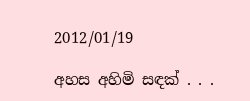2012/01/19

අහස අහිමි සඳක් . . .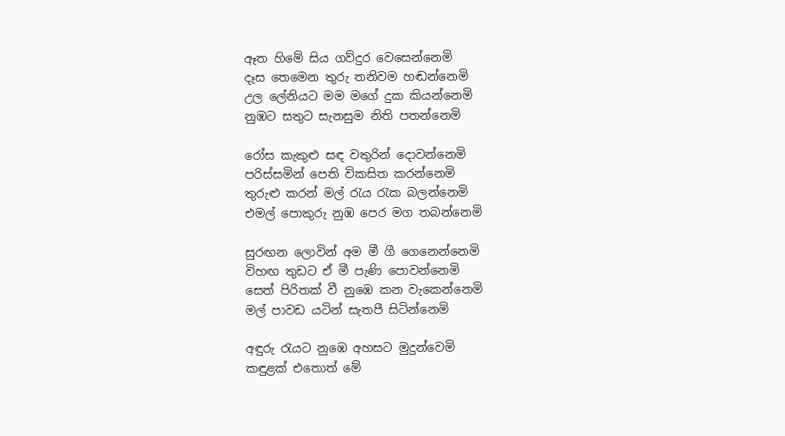ඈත හිමේ සිය ගව්දුර වෙසෙන්නෙමි
දෑස තෙමෙන තුරු තනිවම හඬන්නෙමි
උල ලේනියට මම මගේ දුක කියන්නෙමි
නුඹට සතුට සැනසුම නිති පතන්නෙමි

රෝස කැකුළු සඳ වතුරින් දොවන්නෙමි
පරිස්සමින් පෙති විකසිත කරන්නෙමි
තුරුළු කරන් මල් රැය රැක බලන්නෙමි
එමල් පොකුරු නුඹ පෙර මග තබන්නෙමි

සුරඟන ලොවින් අම මී ගී ගෙනෙන්නෙමි
විහඟ තුඩට ඒ මී පැණි පොවන්නෙමි
සෙත් පිරිතක් වී නුඹෙ කන වැකෙන්නෙමි
මල් පාවඩ යටින් සැතපී සිටින්නෙමි

අඳුරු රැයට නුඹෙ අහසට මුදුන්වෙමි
කඳුළක් එතොත් මේ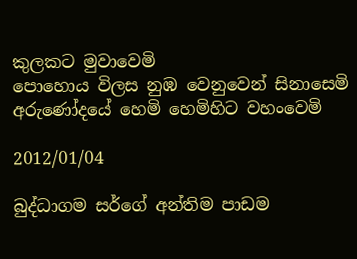කුලකට මුවාවෙමි
පොහොය විලස නුඹ වෙනුවෙන් සිනාසෙමි
අරුණෝදයේ හෙමි හෙමිහිට වහංවෙමි

2012/01/04

බුද්ධාගම සර්ගේ අන්තිම පාඩම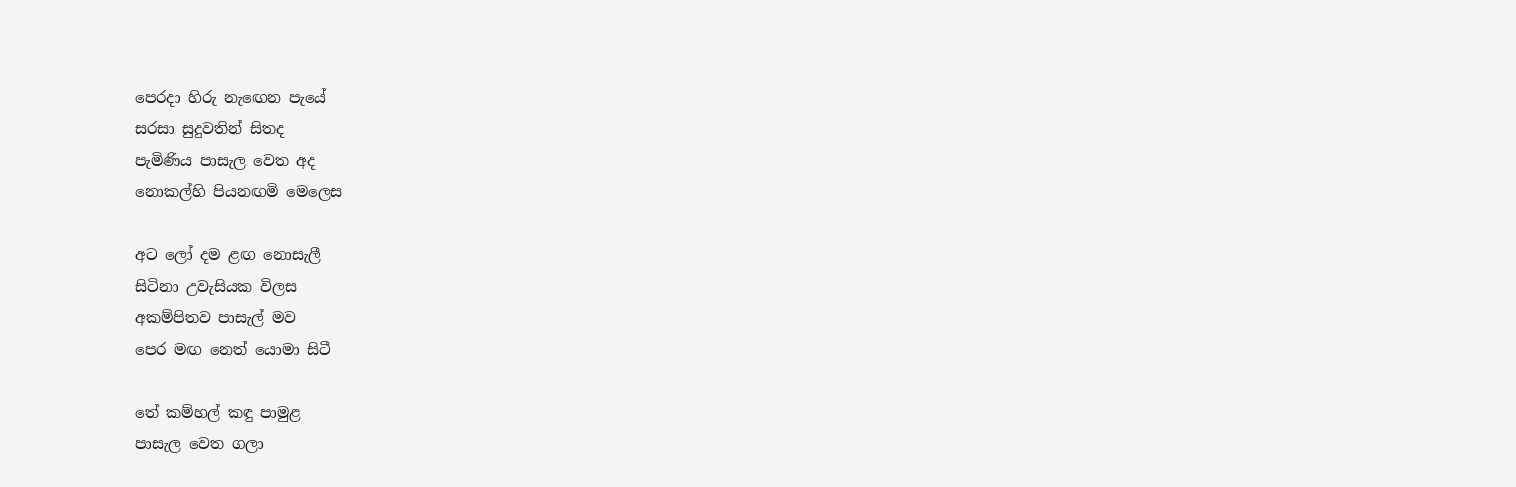පෙරදා හිරු නැඟෙන පැයේ
සරසා සුදුවතින් සිතද
පැමිණිය පාසැල වෙත අද
නොකල්හි පියනඟමි මෙලෙස

අට ලෝ දම ළඟ නොසැලී
සිටිනා උවැසියක විලස
අකම්පිතව පාසැල් මව
පෙර මඟ නෙත් යොමා සිටී

තේ කම්හල් කඳු පාමුළ
පාසැල වෙත ගලා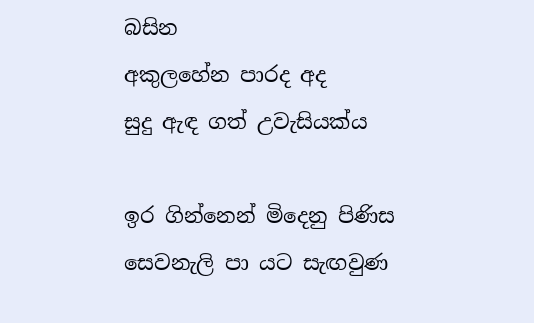බසින
අකුලහේන පාරද අද
සුදු ඇඳ ගත් උවැසියක්ය

ඉර ගින්නෙන් මිදෙනු පිණිස
සෙවනැලි පා යට සැඟවුණ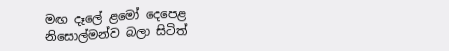මඟ දෑලේ ළමෝ දෙපෙළ
නිසොල්මන්ව බලා සිටිත්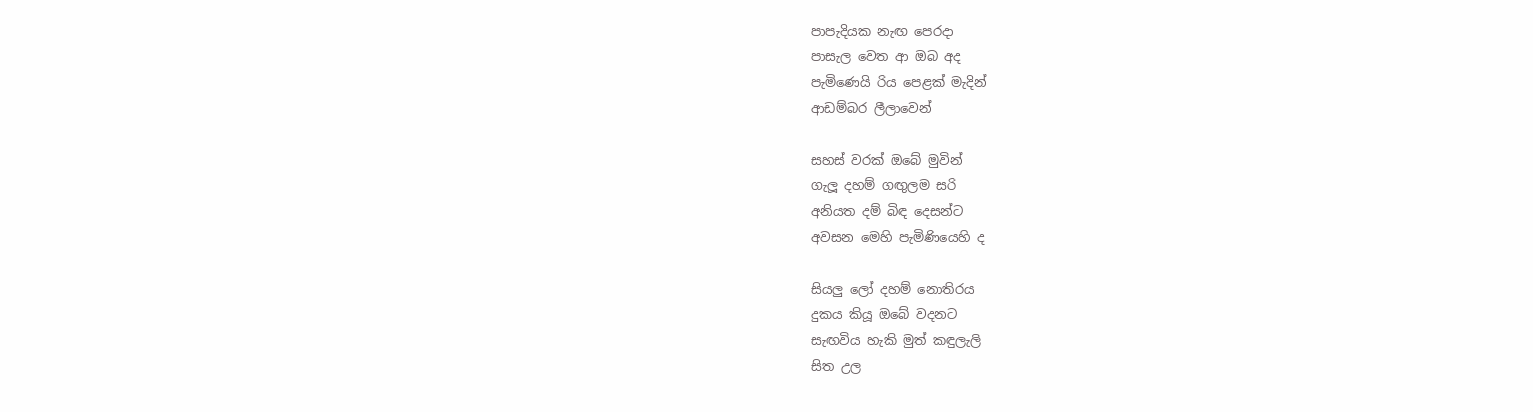පාපැදියක නැඟ පෙරදා
පාසැල වෙත ආ ඔබ අද
පැමිණෙයි රිය පෙළක් මැදින්
ආඩම්බර ලීලාවෙන්

සහස් වරක් ඔබේ මුවින්
ගැලූ දහම් ගඟුලම සරි
අනියත දම් බිඳ දෙසන්ට
අවසන මෙහි පැමිණියෙහි ද

සියලු ලෝ දහම් නොතිරය
දුකය කියූ ඔබේ වදනට
සැඟවිය හැකි මුත් කඳුලැලි
සිත උල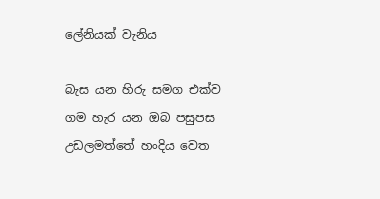ලේනියක් වැනිය

බැස යන හිරු සමග එක්ව
ගම හැර යන ඔබ පසුපස
උඩලමත්තේ හංදිය වෙත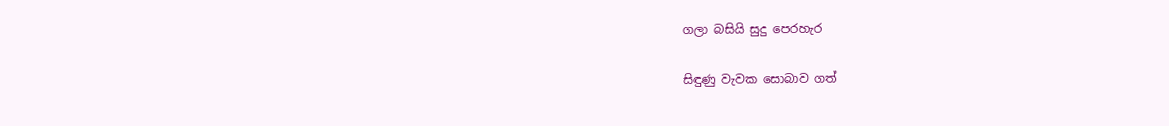ගලා බසියි සුදු පෙරහැර

සිඳුණු වැවක සොබාව ගත්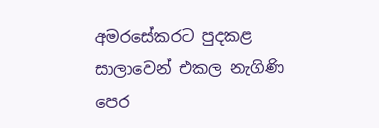අමරසේකරට පුදකළ
සාලාවෙන් එකල නැගිණි
පෙර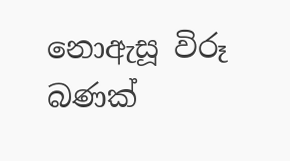නොඇසූ විරූ බණක්